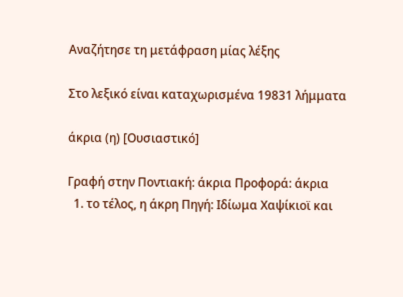Αναζήτησε τη μετάφραση μίας λέξης

Στο λεξικό είναι καταχωρισμένα 19831 λήμματα

άκρια (η) [Ουσιαστικό]

Γραφή στην Ποντιακή: άκρια Προφορά: άκρια
  1. το τέλος, η άκρη Πηγή: Ιδίωμα Χαψίκιοϊ και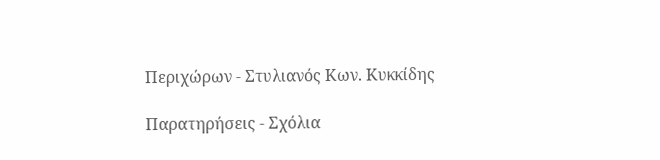Περιχώρων - Στυλιανός Κων. Κυκκίδης

Παρατηρήσεις - Σχόλια